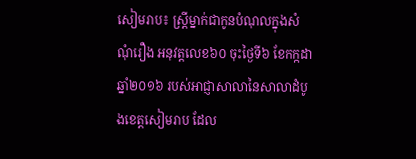សៀមរាប៖ ស្ត្រីម្នាក់ជាកូនបំណុលក្នុងសំណុំរឿង អនុវត្តលេខ៦០ ចុះថ្ងៃទី៦ ខែកក្កដា ឆ្នាំ២០១៦ របស់អាជ្ញាសាលានៃសាលាដំបូងខេត្តសៀមរាប ដែល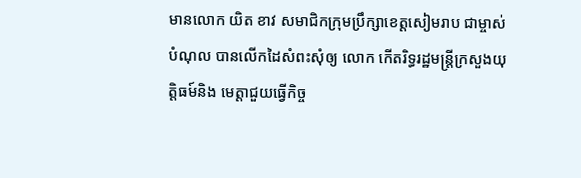មានលោក យិត ខាវ សមាជិកក្រុមប្រឹក្សាខេត្តសៀមរាប ជាម្ចាស់បំណុល បានលើកដៃសំពះសុំឲ្យ លោក កើតរិទ្ធរដ្ឋមន្ត្រីក្រសួងយុត្តិធម៍និង មេត្តាជួយធ្វើកិច្ច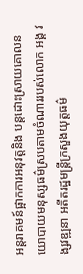អន្តរាគមន៍ផ្អាកការអនុវត្តនិង បន្តដោះស្រាយគោលនយោបាយមនុស្សធម៌ស្របតាមចំណាររបស់លោក អង្គ វង្សវឌ្ឍនា អតីតរដ្ឋមន្ត្រីក្រសួងយុត្តធម៌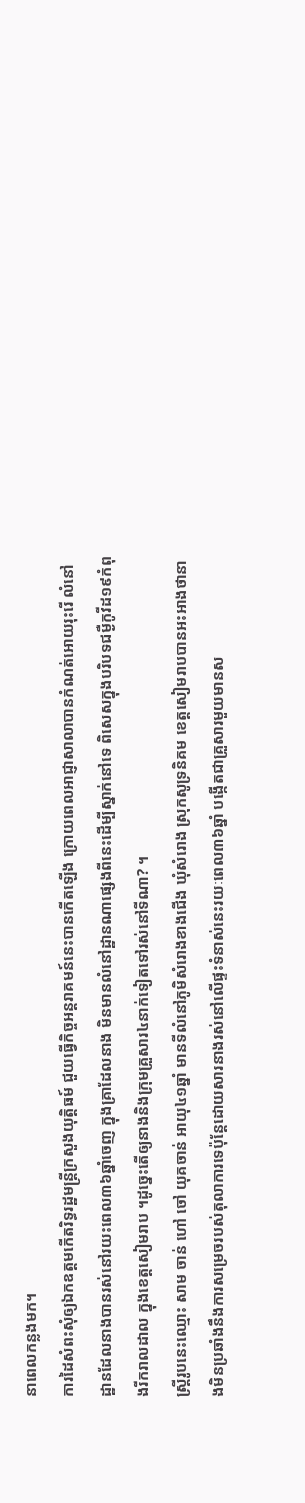នាពេលកន្លងមក។
ការដៃសំពះសុំឲ្យឯកឧត្តមកើតរិទ្ធរដ្ឋមន្ត្រីក្រសួងយុត្តិធម៍ ជួយធ្វើកិច្ចអន្តរាគមន៍នេះបានកើតឡើង ក្រោយពេលអាជ្ញាសាលាបានកំណត់អោយរុះរើ លំនៅដ្ឋានដែលនាងបានរស់នៅរយះពេល៣៦ឆ្នាំចេញ ក្នុងគ្រាដែលនាង មិនមានលំនៅដ្ឋានណាផ្សេងពីនេះដើម្បីស្នាក់នៅទេ ពិសេសក្នុងបរិបទជម្ងឺកូវីដ១៩កំពុងរីករាលដាល ក្នុងខេត្តសៀមរាប ។ដូច្នេះតើឲ្យនាងនិងក្រុមគ្រួសារ៤នាក់ទៀតទៅរស់នៅទីណា? ។
ស្ត្រីរូបនេះឈ្មោះ សាម ចាន់ ហៅ ចៅ យុគចាន់ អាយុ៤១ឆ្នាំ មានទីលំនៅភូមិសំរោងខាងជើង ឃុំសំរោង ស្រុកសូទ្រនិគម ខេត្តសៀមរាបបានអះអាងថានាងមិនប្រឆាំងនឹងការសម្រេចរបស់តុលាការទេប៉ុន្តែដោយសារនាងរស់នៅលើផ្ទះទំនាស់នេះរយៈពេល៣៦ឆ្នាំ បង្កើតជាគ្រួសារមួយមានស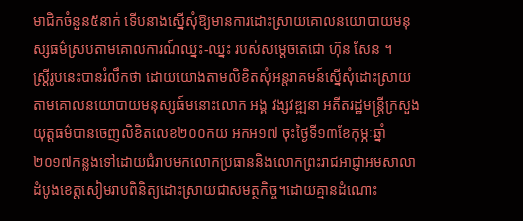មាជិកចំនួន៥នាក់ ទើបនាងស្នើសុំឱ្យមានការដោះស្រាយគោលនយោបាយមនុស្សធម៌ស្របតាមគោលការណ៍ឈ្នះ-ឈ្នះ របស់សម្តេចតេជោ ហ៊ុន សែន ។
ស្ត្រីរូបនេះបានរំលឹកថា ដោយយោងតាមលិខិតសុំអន្តរាគមន៍ស្នើសុំដោះស្រាយតាមគោលនយោបាយមនុស្សធ៍មនោះលោក អង្គ វង្សវឌ្ឍនា អតីតរដ្ឋមន្ត្រីក្រសួងយុត្តធម៌បានចេញលិខិតលេខ២០០កយ អកអ១៧ ចុះថ្ងៃទី១៣ខែកុម្ភៈឆ្នាំ២០១៧កន្លងទៅដោយជំរាបមកលោកប្រធាននិងលោកព្រះរាជអាជ្ញាអមសាលាដំបូងខេត្តសៀមរាបពិនិត្យដោះស្រាយជាសមត្ថកិច្ច។ដោយគ្មានដំណោះ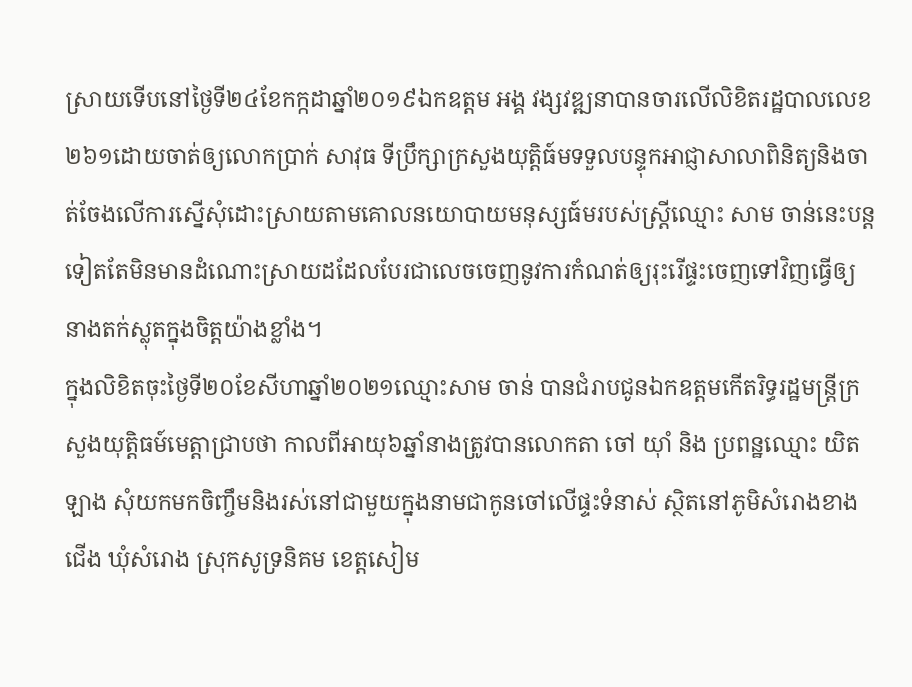ស្រាយទើបនៅថ្ងៃទី២៤ខែកក្កដាឆ្នាំ២០១៩ឯកឧត្តម អង្គ វង្សវឌ្ឍនាបានចារលើលិខិតរដ្ឋបាលលេខ២៦១ដោយចាត់ឲ្យលោកប្រាក់ សាវុធ ទីប្រឹក្សាក្រសួងយុត្តិធ៍មទទួលបន្ទុកអាជ្ញាសាលាពិនិត្យនិងចាត់ចែងលើការស្នើសុំដោះស្រាយតាមគោលនយោបាយមនុស្សធ៍មរបស់ស្ត្រីឈ្មោះ សាម ចាន់នេះបន្តទៀតតែមិនមានដំណោះស្រាយដដែលបែរជាលេចចេញនូវការកំណត់ឲ្យរុះរើផ្ទះចេញទៅវិញធ្វើឲ្យនាងតក់ស្លុតក្នុងចិត្តយ៉ាងខ្លាំង។
ក្នុងលិខិតចុះថ្ងៃទី២០ខែសីហាឆ្នាំ២០២១ឈ្មោះសាម ចាន់ បានជំរាបជូនឯកឧត្តមកើតរិទ្ធរដ្ឋមន្ត្រីក្រសួងយុត្តិធម៍មេត្តាជ្រាបថា កាលពីអាយុ៦ឆ្នាំនាងត្រូវបានលោកតា ចៅ យ៉ាំ និង ប្រពន្ឋឈ្មោះ យិត ឡាង សុំយកមកចិញ្ចឹមនិងរស់នៅជាមួយក្នុងនាមជាកូនចៅលើផ្ទះទំនាស់ ស្ថិតនៅភូមិសំរោងខាងជើង ឃុំសំរោង ស្រុកសូទ្រនិគម ខេត្តសៀម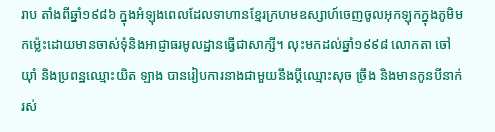រាប តាំងពីឆ្នាំ១៩៨៦ ក្នុងអំឡុងពេលដែលទាហានខ្មែរក្រហមឧស្សាហ៍ចេញចូលអុកឡុកក្នុងភូមិមកម៉្លេះដោយមានចាស់ទុំនិងអាជ្ញាធរមូលដ្ឋានធ្វើជាសាក្សី។ លុះមកដល់ឆ្នាំ១៩៩៨ លោកតា ចៅ យ៉ាំ និងប្រពន្ឋឈ្មោះយិត ឡាង បានរៀបការនាងជាមួយនឹងប្តីឈ្មោះសុច ច្រឹង និងមានកូនបីនាក់ រស់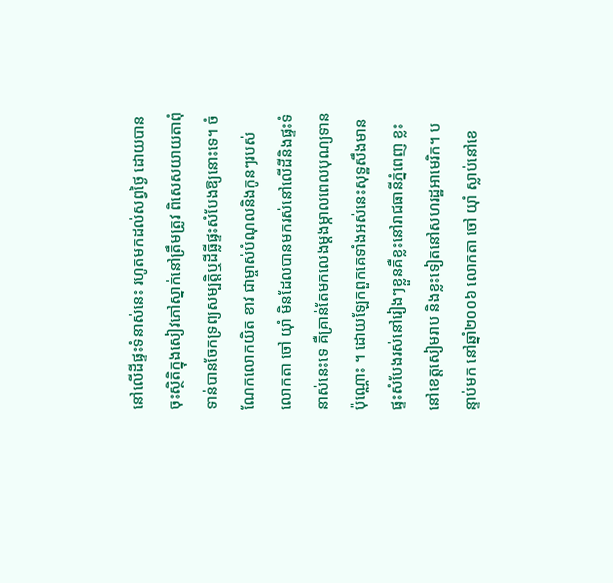នៅលើដីផ្ទះទំនាស់នេះ រហូតមកដល់សព្វថ្ងៃ ដោយបានចុះស្ថិតិក្នុងសៀវភៅស្នាក់នៅត្រឹមត្រូវ ពិសេសយាយតាពុំទាន់បានចែកទ្រព្យសម្បត្តិឬដីធ្លីផ្ទះសំបែងឱ្យនោះទេ។ ចំណែកលោកយិត ខាវ ជាម្ចាស់បំណុលនិងកូនៗរបស់លោកតា ចៅ យ៉ាំ មិនដែលបានមករស់នៅលើដីនិងផ្ទះទំនាស់នេះទេ គឺគ្រាន់តែមកលេងម្តងម្កាលពេលបុណ្យទានប៉ុណ្ណោះ ។ ដោយឡែកពួកគេទាំងអស់នេះសុទ្ឋសឹងមានផ្ទះសំបែងរស់នៅរៀងៗខ្លួនគឺខ្លះនៅរាជធានីភ្នំពេញ ខ្លះនៅខេត្តសៀមរាប និងខ្លះទៀតនៅសហរដ្ឋអាមេរិក។ បន្ទាប់មក នៅឆ្នាំ២០០៦ លោកតា ចៅ យ៉ាំ ស្លាប់នៅខេ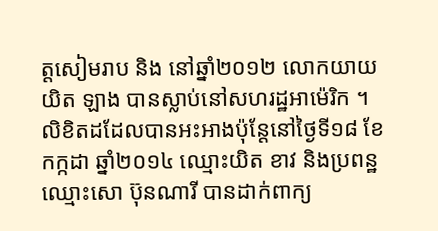ត្តសៀមរាប និង នៅឆ្នាំ២០១២ លោកយាយ យិត ឡាង បានស្លាប់នៅសហរដ្ឋអាម៉េរិក ។
លិខិតដដែលបានអះអាងប៉ុន្តែនៅថ្ងៃទី១៨ ខែកក្កដា ឆ្នាំ២០១៤ ឈ្មោះយិត ខាវ និងប្រពន្ឋឈ្មោះសោ ប៊ុនណារី បានដាក់ពាក្យ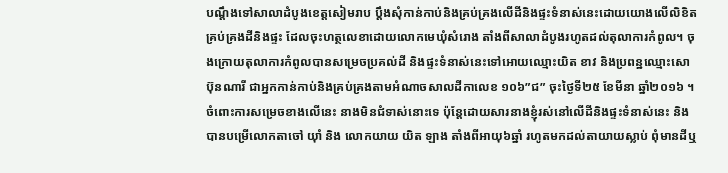បណ្តឹងទៅសាលាដំបូងខេត្តសៀមរាប ប្តឹងសុំកាន់កាប់និងគ្រប់គ្រងលើដីនិងផ្ទះទំនាស់នេះដោយយោងលើលិខិតគ្រប់គ្រងដីនិងផ្ទះ ដែលចុះហត្ថលេខាដោយលោកមេឃុំសំរោង តាំងពីសាលាដំបូងរហូតដល់តុលាការកំពូល។ ចុងក្រោយតុលាការកំពូលបានសម្រេចប្រគល់ដី និងផ្ទះទំនាស់នេះទៅអោយឈ្មោះយិត ខាវ និងប្រពន្ឋឈ្មោះសោ ប៊ុនណារី ជាអ្នកកាន់កាប់និងគ្រប់គ្រងតាមអំណាចសាលដីកាលេខ ១០៦”ជ” ចុះថ្ងៃទី២៥ ខែមីនា ឆ្នាំ២០១៦ ។
ចំពោះការសម្រេចខាងលើនេះ នាងមិនជំទាស់នោះទេ ប៉ុន្តែដោយសារនាងខ្ញុំរស់នៅលើដីនិងផ្ទះទំនាស់នេះ និងបានបម្រើលោកតាចៅ យ៉ាំ និង លោកយាយ យិត ឡាង តាំងពីអាយុ៦ឆ្នាំ រហូតមកដល់តាយាយស្លាប់ ពុំមានដីឬ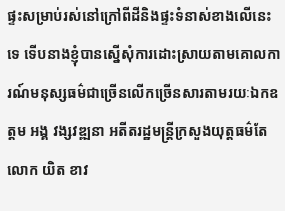ផ្ទះសម្រាប់រស់នៅក្រៅពីដីនិងផ្ទះទំនាស់ខាងលើនេះទេ ទើបនាងខ្ញុំបានស្នើសុំការដោះស្រាយតាមគោលការណ៍មនុស្សធម៌ជាច្រើនលើកច្រើនសារតាមរយៈឯកឧត្តម អង្គ វង្សវឌ្ឍនា អតីតរដ្ឋមន្ត្រីក្រសួងយុត្តធម៌តែលោក យិត ខាវ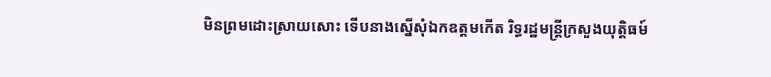មិនព្រមដោះស្រាយសោះ ទើបនាងស្នើសុំឯកឧត្តមកើត រិទ្ធរដ្ឋមន្ត្រីក្រសួងយុត្តិធម៍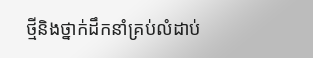ថ្មីនិងថ្នាក់ដឹកនាំគ្រប់លំដាប់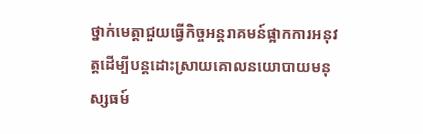ថ្នាក់មេត្តាជួយធ្វើកិច្ចអន្តរាគមន៍ផ្អាកការអនុវត្តដើម្បីបន្តដោះស្រាយគោលនយោបាយមនុស្សធម៍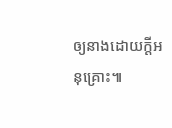ឲ្យនាងដោយក្តីអនុគ្រោះ៕